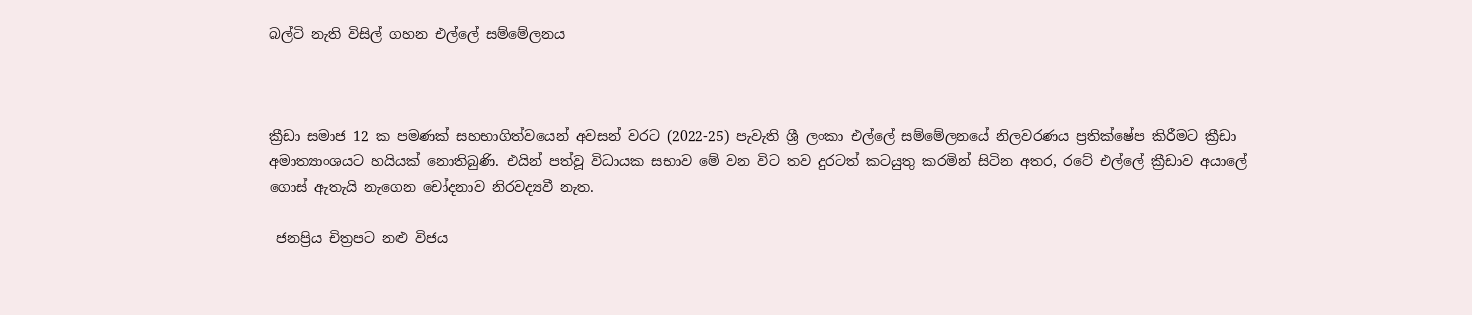බල්ටි නැති විසිල් ගහන එල්ලේ සම්මේලනය



ක්‍රීඩා සමාජ 12 ක පමණක් සහභාගිත්වයෙන් අවසන් වරට (2022-25) පැවැති ශ්‍රී ලංකා එල්ලේ සම්මේලනයේ නිලවරණය ප්‍රතික්ෂේප කිරීමට ක්‍රීඩා අමාත්‍යාංශයට හයියක් නොතිබුණි. එයින් පත්වූ විධායක සභාව මේ වන විට තව දුරටත් කටයුතු කරමින් සිටින අතර, රටේ එල්ලේ ක්‍රීඩාව අයාලේ ගොස් ඇතැයි නැගෙන චෝදනාව නිරවද්‍යවී නැත.

 ජනප්‍රිය චිත්‍රපට නළු විජය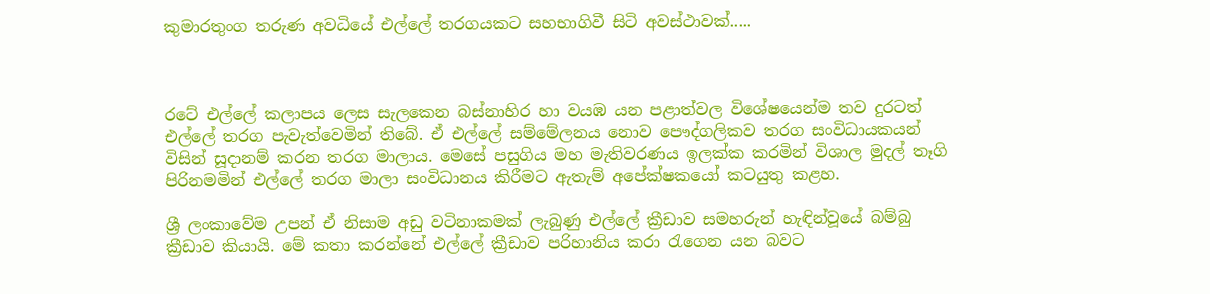කුමාරතුංග තරුණ අවධියේ එල්ලේ තරගයකට සහභාගිවී සිටි අවස්ථාවක්.....



රටේ එල්ලේ කලාපය ලෙස සැලකෙන බස්නාහිර හා වයඹ යන පළාත්වල විශේෂයෙන්ම තව දුරටත් එල්ලේ තරග පැවැත්වෙමින් තිබේ. ඒ එල්ලේ සම්මේලනය නොව පෞද්ගලිකව තරග සංවිධායකයන් විසින් සූදානම් කරන තරග මාලාය. මෙසේ පසුගිය මහ මැතිවරණය ඉලක්ක කරමින් විශාල මුදල් තෑගි පිරිනමමින් එල්ලේ තරග මාලා සංවිධානය කිරීමට ඇතැම් අපේක්ෂකයෝ කටයුතු කළහ.

ශ්‍රී ලංකාවේම උපන් ඒ නිසාම අඩු වටිනාකමක් ලැබුණු එල්ලේ ක්‍රීඩාව සමහරුන් හැඳින්වූයේ බම්බු ක්‍රීඩාව කියායි. මේ කතා කරන්නේ එල්ලේ ක්‍රීඩාව පරිහානිය කරා රැගෙන යන බවට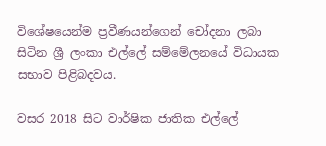විශේෂයෙන්ම ප්‍රවීණයන්ගෙන් චෝදනා ලබා සිටින ශ්‍රී ලංකා එල්ලේ සම්මේලනයේ විධායක සභාව පිළිබදවය.

වසර 2018 සිට වාර්ෂික ජාතික එල්ලේ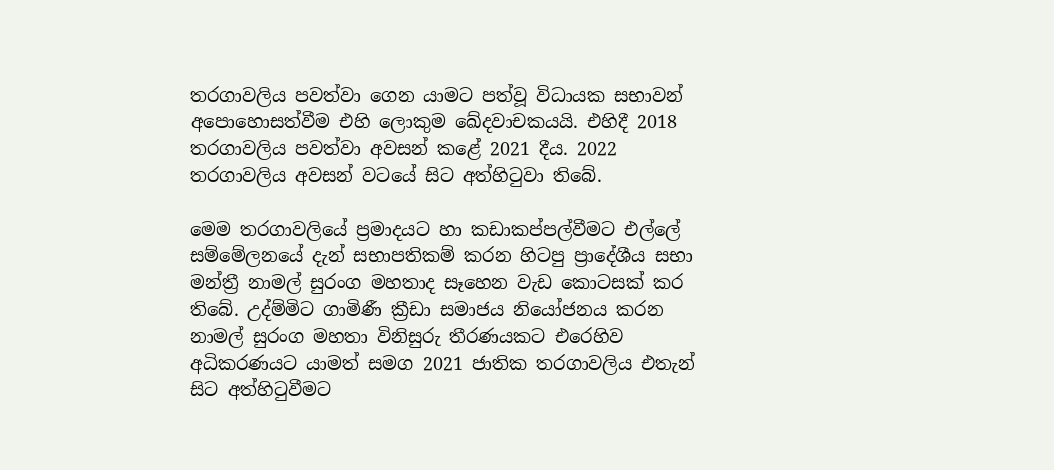තරගාවලිය පවත්වා ගෙන යාමට පත්වූ විධායක සභාවන් අපොහොසත්වීම එහි ලොකුම ඛේදවාචකයයි. එහිදී 2018 තරගාවලිය පවත්වා අවසන් කළේ 2021 දීය. 2022 තරගාවලිය අවසන් වටයේ සිට අත්හිටුවා තිබේ.

මෙම තරගාවලියේ ප්‍රමාදයට හා කඩාකප්පල්වීමට එල්ලේ සම්මේලනයේ දැන් සභාපතිකම් කරන හිටපු ප්‍රාදේශීය සභා මන්ත්‍රී නාමල් සුරංග මහතාද සෑහෙන වැඩ කොටසක් කර තිබේ. උද්ම්මිට ගාමිණී ක්‍රීඩා සමාජය නියෝජනය කරන නාමල් සුරංග මහතා විනිසුරු තීරණයකට එරෙහිව අධිකරණයට යාමත් සමග 2021 ජාතික තරගාවලිය එතැන් සිට අත්හිටුවීමට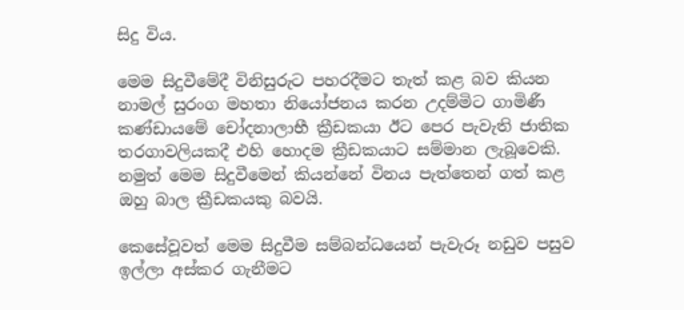සිදු විය.

මෙම සිදුවීමේදී විනිසුරුට පහරදීමට තැත් කළ බව කියන නාමල් සුරංග මහතා නියෝජනය කරන උදම්මිට ගාමිණී කණ්ඩායමේ චෝදනාලාභී ක්‍රීඩකයා ඊට පෙර පැවැති ජාතික තරගාවලියකදී එහි හොදම ක්‍රීඩකයාට සම්මාන ලැබූවෙකි. නමුත් මෙම සිදුවීමෙන් කියන්නේ විනය පැත්තෙන් ගත් කළ ඔහු බාල ක්‍රීඩකයකු බවයි.

කෙසේවූවත් මෙම සිදුවීම සම්බන්ධයෙන් පැවැරූ නඩුව පසුව ඉල්ලා අස්කර ගැනීමට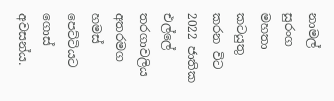නාමල් සුරංග මහතා කටයුතු කරන විට 2022 ජාතික එල්ලේ තරගාවලිය අතරමග හමස් පෙට්ටියට ගොස් අවසන්ය.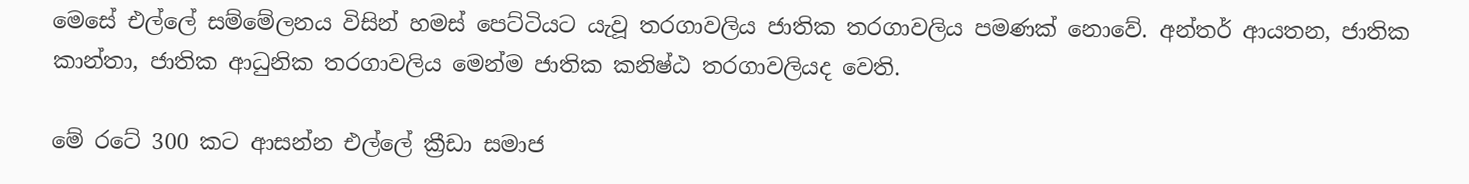මෙසේ එල්ලේ සම්මේලනය විසින් හමස් පෙට්ටියට යැවූ තරගාවලිය ජාතික තරගාවලිය පමණක් නොවේ. අන්තර් ආයතන, ජාතික කාන්තා, ජාතික ආධුනික තරගාවලිය මෙන්ම ජාතික කනිෂ්ඨ තරගාවලියද වෙති.

මේ රටේ 300 කට ආසන්න එල්ලේ ක්‍රීඩා සමාජ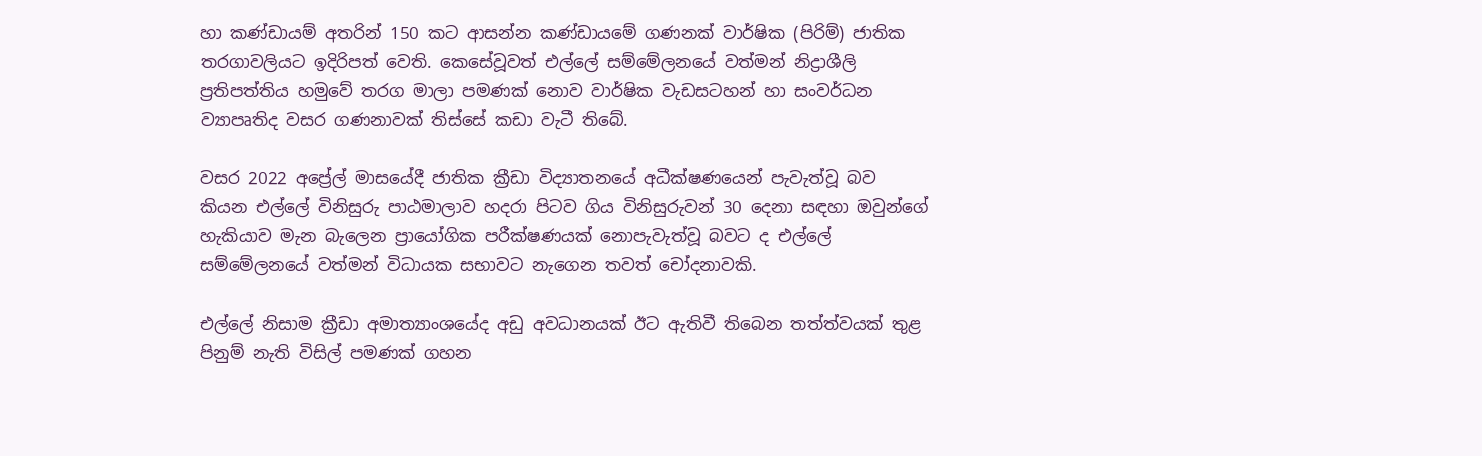හා කණ්ඩායම් අතරින් 150 කට ආසන්න කණ්ඩායමේ ගණනක් වාර්ෂික (පිරිම්) ජාතික තරගාවලියට ඉදිරිපත් වෙති. කෙසේවූවත් එල්ලේ සම්මේලනයේ වත්මන් නිද්‍රාශීලි ප්‍රතිපත්තිය හමුවේ තරග මාලා පමණක් නොව වාර්ෂික වැඩසටහන් හා සංවර්ධන ව්‍යාපෘතිද වසර ගණනාවක් තිස්සේ කඩා වැටී තිබේ.

වසර 2022 අප්‍රේල් මාසයේදී ජාතික ක්‍රීඩා විද්‍යාතනයේ අධීක්ෂණයෙන් පැවැත්වූ බව කියන එල්ලේ විනිසුරු පාඨමාලාව හදරා පිටව ගිය විනිසුරුවන් 30 දෙනා සඳහා ඔවුන්ගේ හැකියාව මැන බැලෙන ප්‍රායෝගික පරීක්ෂණයක් නොපැවැත්වූ බවට ද එල්ලේ සම්මේලනයේ වත්මන් විධායක සභාවට නැගෙන තවත් චෝදනාවකි.

එල්ලේ නිසාම ක්‍රීඩා අමාත්‍යාංශයේද අඩු අවධානයක් ඊට ඇතිවී තිබෙන තත්ත්වයක් තුළ පිනුම් නැති විසිල් පමණක් ගහන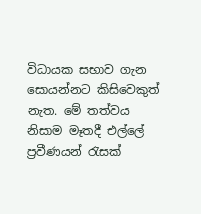විධායක සභාව ගැන සොයන්නට කිසිවෙකුත් නැත. මේ තත්වය නිසාම මෑතදී එල්ලේ ප්‍රවීණයන් රැසක්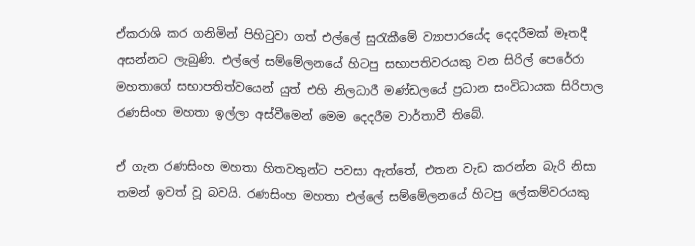ඒකරාශි කර ගනිමින් පිහිටුවා ගත් එල්ලේ සුරැකීමේ ව්‍යාපාරයේද දෙදරීමක් මෑතදී අසන්නට ලැබුණි. එල්ලේ සම්මේලනයේ හිටපු සභාපතිවරයකු වන සිරිල් පෙරේරා මහතාගේ සභාපතිත්වයෙන් යුත් එහි නිලධාරී මණ්ඩලයේ ප්‍රධාන සංවිධායක සිරිපාල රණසිංහ මහතා ඉල්ලා අස්වීමෙන් මෙම දෙදරීම වාර්තාවී තිබේ.

ඒ ගැන රණසිංහ මහතා හිතවතුන්ට පවසා ඇත්තේ, එතන වැඩ කරන්න බැරි නිසා තමන් ඉවත් වූ බවයි. රණසිංහ මහතා එල්ලේ සම්මේලනයේ හිටපු ලේකම්වරයකු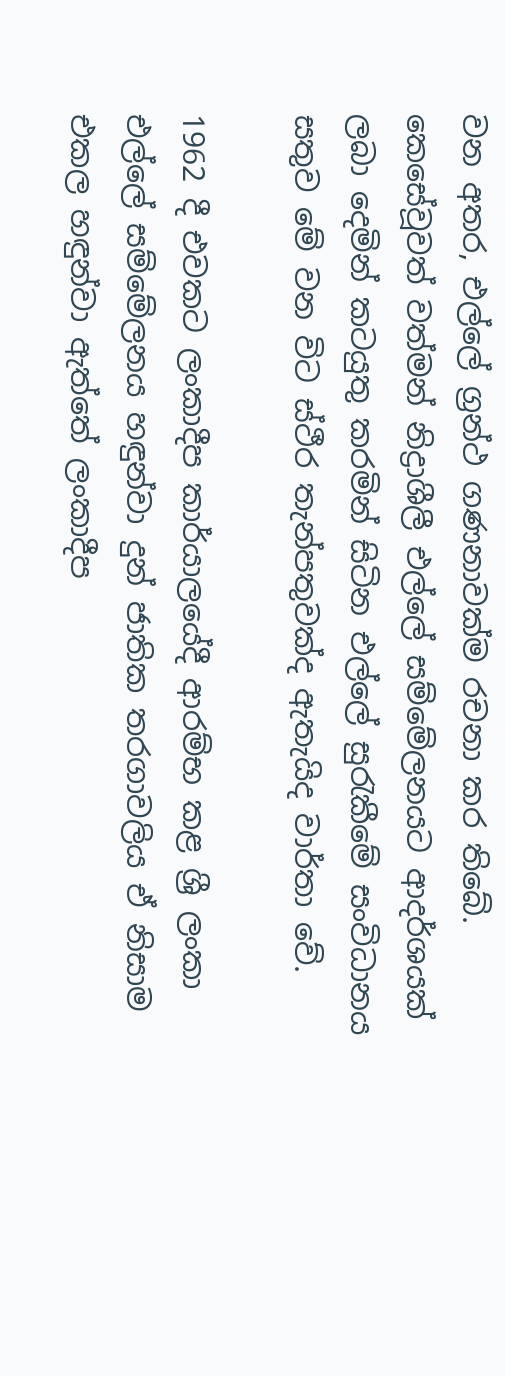වන අතර, එල්ලේ ග්‍රන්ථ ගණනාවක්ම රචනා කර තිබේ. කෙසේවූවත් වත්මන් නිද්‍රාශීලී එල්ලේ සම්මේලනයට ආදර්ශයක් ලබා දෙමින් කටයුතු කරමින් සිටින එල්ලේ සුරැකීමේ සංවිධානය සතුව මේ වන විට ස්ථීර තැන්පතුවක්ද ඇතැයිද වාර්තා වේ.

1962 දී එවකට ලංකාදීප කාර්යාලයේදී ආරම්භ කළ ශ්‍රී ලංකා එල්ලේ සම්මේලනය හඳුන්වා දුන් ජාතික තරගාවලිය ඒ නිසාම එකල හඳුන්වා ඇත්තේ ලංකාදීප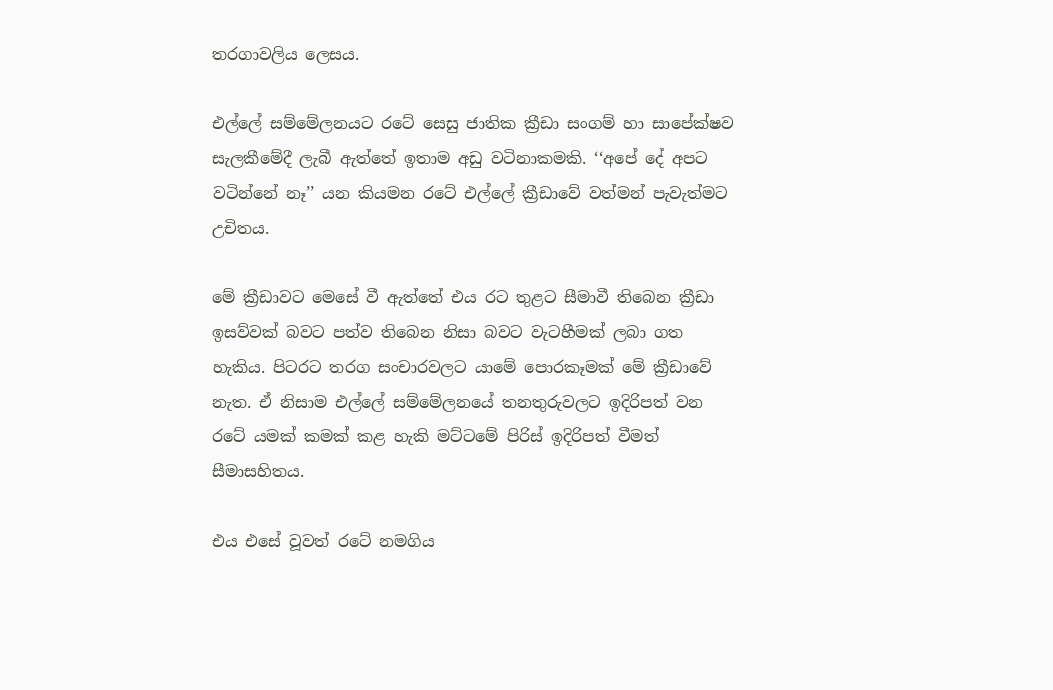තරගාවලිය ලෙසය.

එල්ලේ සම්මේලනයට රටේ සෙසු ජාතික ක්‍රීඩා සංගම් හා සාපේක්ෂව සැලකීමේදී ලැබී ඇත්තේ ඉතාම අඩු වටිනාකමකි. ‘‘අපේ දේ අපට වටින්නේ නෑ’’ යන කියමන රටේ එල්ලේ ක්‍රීඩාවේ වත්මන් පැවැත්මට උචිතය.

මේ ක්‍රීඩාවට මෙසේ වී ඇත්තේ එය රට තුළට සීමාවී තිබෙන ක්‍රීඩා ඉසව්වක් බවට පත්ව තිබෙන නිසා බවට වැටහීමක් ලබා ගත හැකිය. පිටරට තරග සංචාරවලට යාමේ පොරකෑමක් මේ ක්‍රීඩාවේ නැත. ඒ නිසාම එල්ලේ සම්මේලනයේ තනතුරුවලට ඉදිරිපත් වන රටේ යමක් කමක් කළ හැකි මට්ටමේ පිරිස් ඉදිරිපත් වීමත් සීමාසහිතය.

එය එසේ වූවත් රටේ නමගිය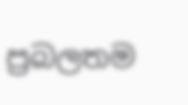ප්‍රබලතම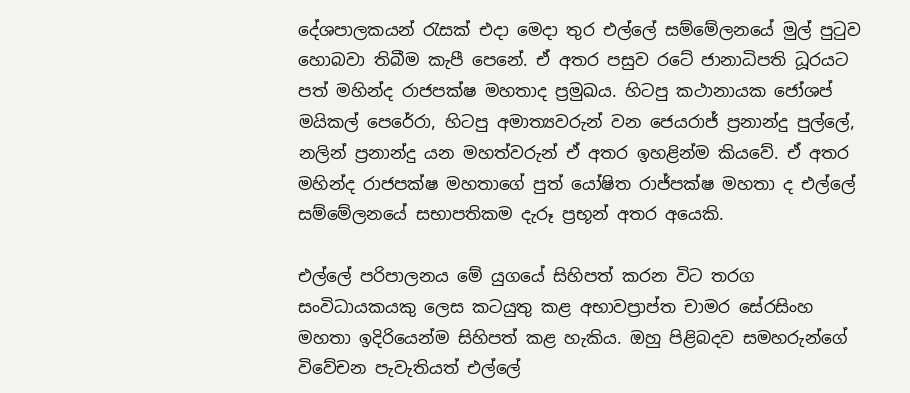දේශපාලකයන් රැසක් එදා මෙදා තුර එල්ලේ සම්මේලනයේ මුල් පුටුව හොබවා තිබීම කැපී පෙනේ. ඒ අතර පසුව රටේ ජානාධිපති ධූරයට පත් මහින්ද රාජපක්ෂ මහතාද ප්‍රමුඛය. හිටපු කථානායක ජෝශප් මයිකල් පෙරේරා, හිටපු අමාත්‍යවරුන් වන ජෙයරාජ් ප්‍රනාන්දු පුල්ලේ, නලින් ප්‍රනාන්දු යන මහත්වරුන් ඒ අතර ඉහළින්ම කියවේ. ඒ අතර මහින්ද රාජපක්ෂ මහතාගේ පුත් යෝෂිත රාජ්පක්ෂ මහතා ද එල්ලේ සම්මේලනයේ සභාපතිකම දැරූ ප්‍රභූන් අතර අයෙකි.

එල්ලේ පරිපාලනය මේ යුගයේ සිහිපත් කරන විට තරග සංවිධායකයකු ලෙස කටයුතු කළ අභාවප්‍රාප්ත චාමර සේරසිංහ මහතා ඉදිරියෙන්ම සිහිපත් කළ හැකිය. ඔහු පිළිබදව සමහරුන්ගේ විවේචන පැවැතියත් එල්ලේ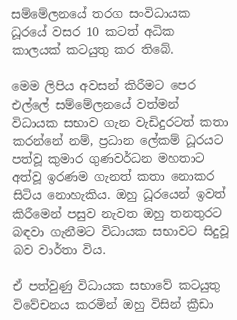සම්මේලනයේ තරග සංවිධායක ධූරයේ වසර 10 කටත් අධික කාලයක් කටයුතු කර තිබේ.

මෙම ලිපිය අවසන් කිරීමට පෙර එල්ලේ සම්මේලනයේ වත්මන් විධායක සභාව ගැන වැඩිදුරටත් කතා කරන්නේ නම්, ප්‍රධාන ලේකම් ධූරයට පත්වූ කුමාර ගුණවර්ධන මහතාට අත්වූ ඉරණම ගැනත් කතා නොකර සිටිය නොහැකිය. ඔහු ධූරයෙන් ඉවත් කිරීමෙන් පසුව නැවත ඔහු තනතුරට බඳවා ගැනීමට විධායක සභාවට සිදුවූ බව වාර්තා විය.

ඒ පත්වුණු විධායක සභාවේ කටයුතු විවේචනය කරමින් ඔහු විසින් ක්‍රීඩා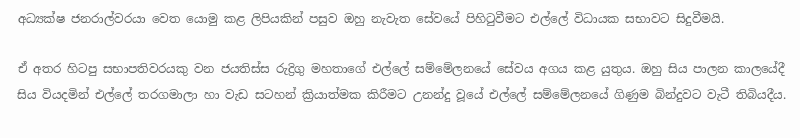අධ්‍යක්ෂ ජනරාල්වරයා වෙත යොමු කළ ලිපියකින් පසුව ඔහු නැවැත සේවයේ පිහිටුවීමට එල්ලේ විධායක සභාවට සිදුවීමයි.

ඒ අතර හිටපු සභාපතිවරයකු වන ජයතිස්ස රුද්‍රිගු මහතාගේ එල්ලේ සම්මේලනයේ සේවය අගය කළ යුතුය. ඔහු සිය පාලන කාලයේදී සිය වියදමින් එල්ලේ තරගමාලා හා වැඩ සටහන් ක්‍රියාත්මක කිරීමට උනන්දු වූයේ එල්ලේ සම්මේලනයේ ගිණුම බින්දුවට වැටී තිබියදීය.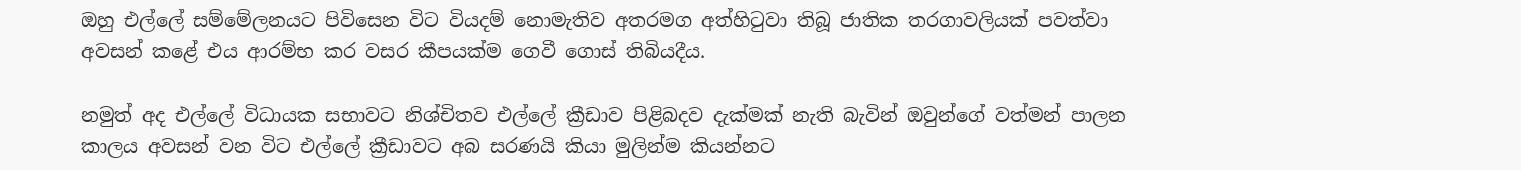ඔහු එල්ලේ සම්මේලනයට පිවිසෙන විට වියදම් නොමැතිව අතරමග අත්හිටුවා තිබූ ජාතික තරගාවලියක් පවත්වා අවසන් කළේ එය ආරම්භ කර වසර කීපයක්ම ගෙවී ගොස් තිබියදීය.

නමුත් අද එල්ලේ විධායක සභාවට නිශ්චිතව එල්ලේ ක්‍රීඩාව පිළිබදව දැක්මක් නැති බැවින් ඔවුන්ගේ වත්මන් පාලන කාලය අවසන් වන විට එල්ලේ ක්‍රීඩාවට අබ සරණයි කියා මුලින්ම කියන්නට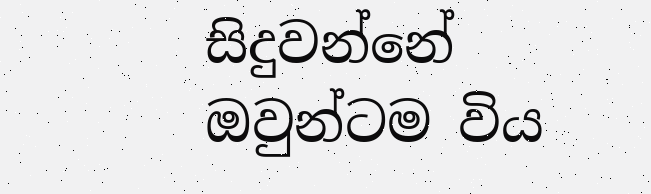සිදුවන්නේ ඔවුන්ටම විය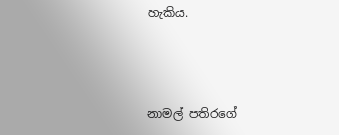හැකිය.



නාමල් පතිරගේ